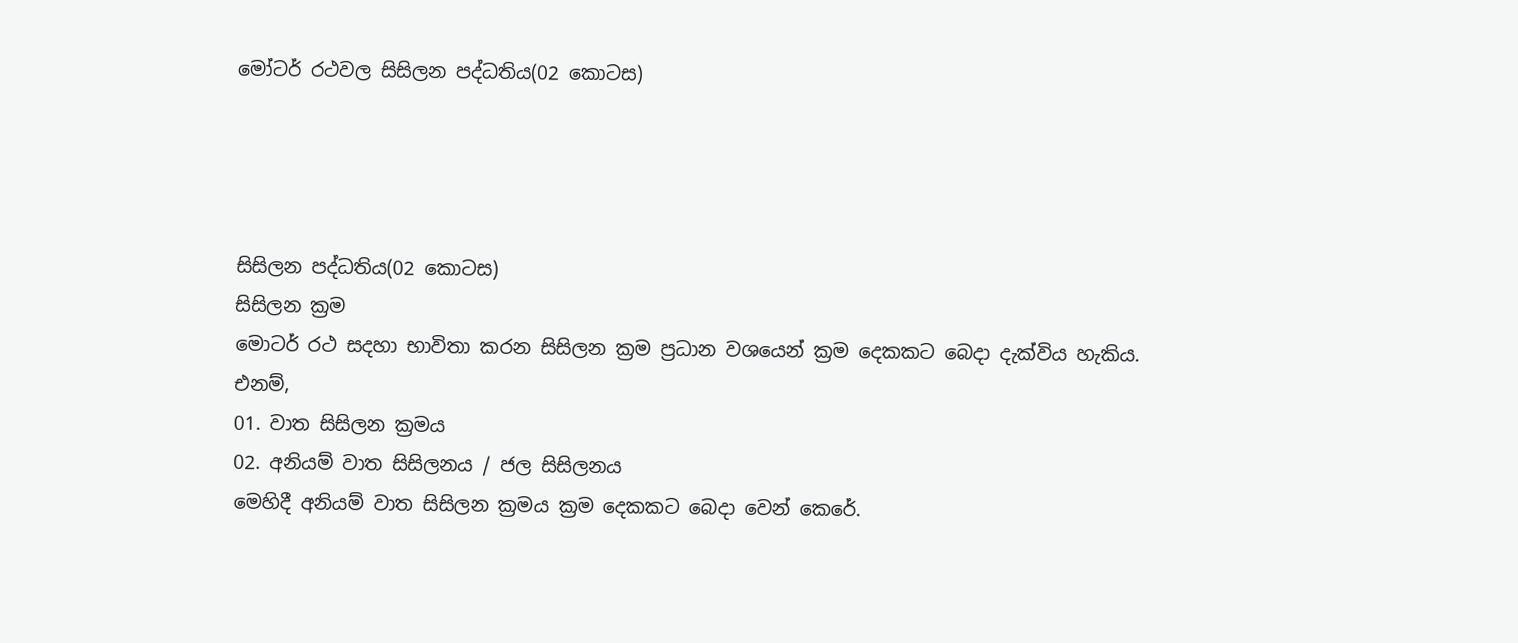මෝටර් රථවල සිසිලන පද්ධතිය(02 කොටස)




සිසිලන පද්ධතිය(02 කොටස)
සිසිලන ක්‍රම
මොටර් රථ සදහා භාවිතා කරන සිසිලන ක්‍රම ප්‍රධාන වශයෙන් ක්‍රම දෙකකට බෙදා දැක්විය හැකිය. එනම්,
01. වාත සිසිලන ක්‍රමය
02. අනියම් වාත සිසිලනය / ජල සිසිලනය
මෙහිදී අනියම් වාත සිසිලන ක්‍රමය ක්‍රම දෙකකට බෙදා වෙන් කෙරේ.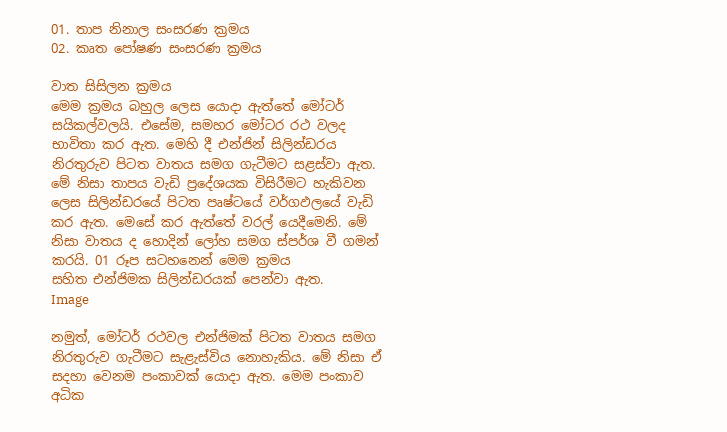01. තාප නිනාල සංසරණ ක්‍රමය
02. කෘත පෝෂණ සංසරණ ක්‍රමය

වාත සිසිලන ක්‍රමය
මෙම ක්‍රමය බහුල ලෙස යොදා ඇත්තේ මෝටර් සයිකල්වලයි. එසේම, සමහර මෝටර රථ වලද භාවිතා කර ඇත. මෙහි දී එන්ජින් සිලින්ඩරය නිරතුරුව පිටත වාතය සමග ගැටීමට සළස්වා ඇත. මේ නිසා තාපය වැඩි ප්‍රදේශයක විසිරීමට හැකිවන ලෙස සිලින්ඩරයේ පිටත පෘෂ්ටයේ වර්ගඵලයේ වැඩි කර ඇත. මෙසේ කර ඇත්තේ වරල් යෙදීමෙනි. මේ නිසා වාතය ද හොදින් ලෝහ සමග ස්පර්ශ වී ගමන් කරයි. 01 රූප සටහනෙන් මෙම ක්‍රමය
සහිත එන්ජිමක සිලින්ඩරයක් පෙන්වා ඇත.
Image

නමුත්, මෝටර් රථවල එන්ජිමක් පිටත වාතය සමග නිරතුරුව ගැටීමට සැළැස්විය නොහැකිය. මේ නිසා ඒ සදහා වෙනම පංකාවක් යොදා ඇත. මෙම පංකාව අධික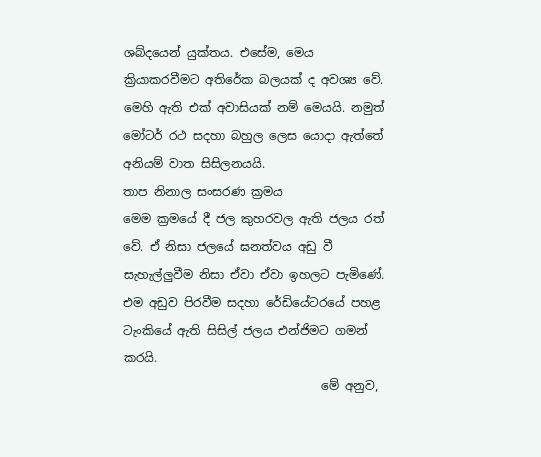ශබ්දයෙන් යුක්තය. එසේම, මෙය ක්‍රියාකරවීමට අතිරේක බලයක් ද අවශ්‍ය වේ. මෙහි ඇති එක් අවාසියක් නම් මෙයයි. නමුත් මෝටර් රථ සදහා බහුල ලෙස යොදා ඇත්තේ අනියම් වාත සිසිලනයයි.
තාප නිනාල සංසරණ ක්‍රමය
මෙම ක්‍රමයේ දී ජල කුහරවල ඇති ජලය රත් වේ. ඒ නිසා ජලයේ ඝනත්වය අඩු වී සැහැල්ලුවීම නිසා ඒවා ඒවා ඉහලට පැමිණේ. එම අඩුව පිරවීම සදහා රේඩියේටරයේ පහළ ටැංකියේ ඇති සිසිල් ජලය එන්ජිමට ගමන් කරයි.
                                 මේ අනුව,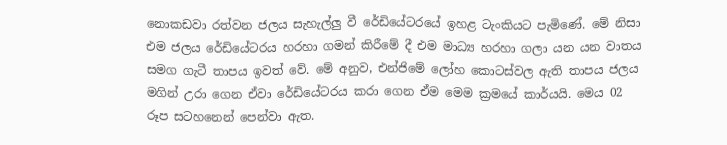නොකඩවා රත්වන ජලය සැහැල්ලු වී රේඩියේටරයේ ඉහළ ටැංකියට පැමිණේ. මේ නිසා එම ජලය රේඩියේටරය හරහා ගමන් කිරීමේ දී එම මාධ්‍ය හරහා ගලා යන යන වාතය සමග ගැටී තාපය ඉවත් වේ. මේ අනුව, එන්ජිමේ ලෝහ කොටස්වල ඇති තාපය ජලය මගින් උරා ගෙන ඒවා රේඩියේටරය කරා ගෙන ඒම මෙම ක්‍රමයේ කාර්යයි. මෙය 02 රූප සටහනෙන් පෙන්වා ඇත.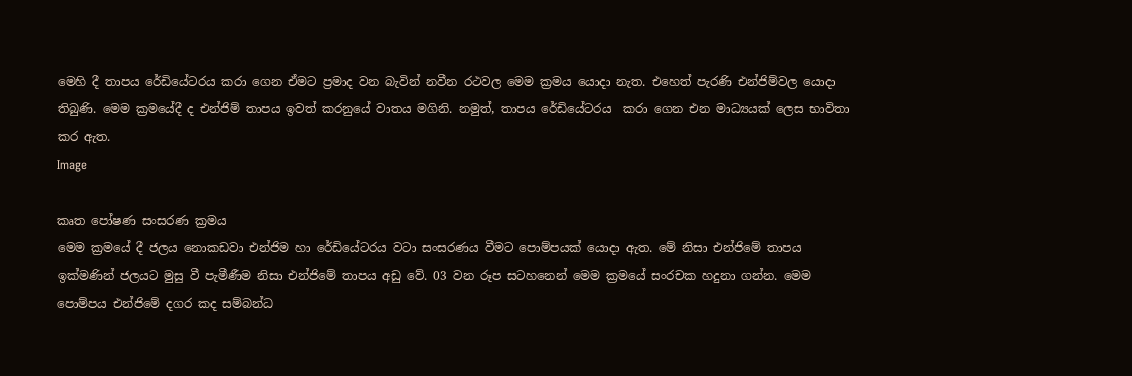මෙහි දී තාපය රේඩියේටරය කරා ගෙන ඒමට ප්‍රමාද වන බැවින් නවීන රථවල මෙම ක්‍රමය යොදා නැත. එහෙත් පැරණි එන්ජිම්වල යොදා තිබුණි. මෙම ක්‍රමයේදී ද එන්ජිම් තාපය ඉවත් කරනුයේ වාතය මගිනි. නමුත්, තාපය රේඩියේටරය  කරා ගෙන එන මාධ්‍යයක් ලෙස භාවිතා කර ඇත.
Image

කෘත පෝෂණ සංසරණ ක්‍රමය
මෙම ක්‍රමයේ දී ජලය නොකඩවා එන්ජිම හා රේඩියේටරය වටා සංසරණය වීමට පොම්පයක් යොදා ඇත. මේ නිසා එන්ජිමේ තාපය ඉක්මණින් ජලයට මුසු වී පැමීණීම නිසා එන්ජිමේ තාපය අඩු වේ. 03 වන රූප සටහනෙන් මෙම ක්‍රමයේ සංරචක හදුනා ගන්න. මෙම පොම්පය එන්ජිමේ දගර කද සම්බන්ධ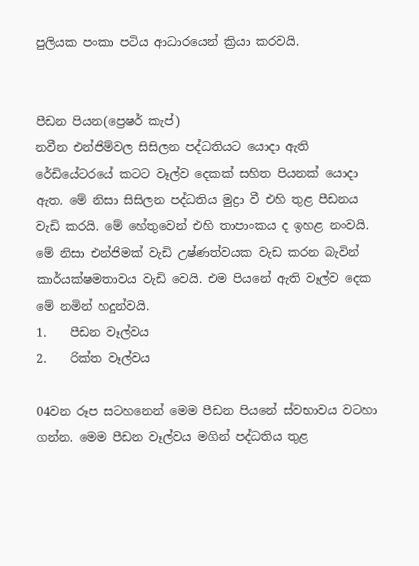පුලියක පංකා පටිය ආධාරයෙන් ක්‍රියා කරවයි.


පීඩන පියන(ප්‍රෙෂර් කැප්)
නවීන එන්ජිම්වල සිසිලන පද්ධතියට යොදා ඇති රේඩියේටරයේ කටට වෑල්ව දෙකක් සහිත පියනක් යොදා ඇත. මේ නිසා සිසිලන පද්ධතිය මුද්‍රා වී එහි තුළ පීඩනය වැඩි කරයි. මේ හේතුවෙන් එහි තාපාංකය ද ඉහළ නංවයි. මේ නිසා එන්ජිමක් වැඩි උෂ්ණත්වයක වැඩ කරන බැවින් කාර්යක්ෂමතාවය වැඩි වෙයි. එම පියනේ ඇති වෑල්ව දෙක මේ නමින් හදුන්වයි.
1.    පීඩන වෑල්වය
2.    රික්ත වෑල්වය

04වන රූප සටහනෙන් මෙම පීඩන පියනේ ස්වභාවය වටහා ගන්න. මෙම පීඩන වෑල්වය මගින් පද්ධතිය තුළ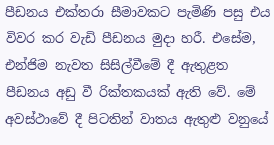පීඩනය එක්තරා සීමාවකට පැමිණි පසු එය  විවර කර වැඩි පීඩනය මුදා හරී. එසේම, එන්ජිම නැවත සිසිල්වීමේ දී ඇතුළත පීඩනය අඩු වී රික්තකයක් ඇති වේ. මේ අවස්ථාවේ දී පිටතින් වාතය ඇතුළු වනුයේ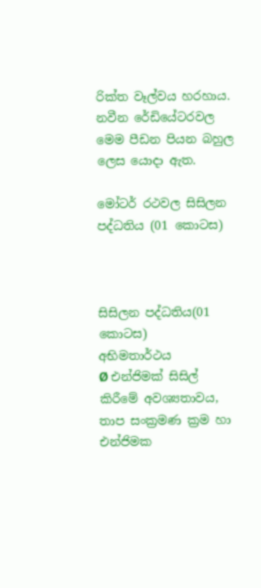රික්ත වෑල්වය හරහාය. නවීන රේඩියේටරවල මෙම පීඩන පියන බහුල ලෙස යොදා ඇත.

මෝටර් රථවල සිසිලන පද්ධතිය (01 කොටස)



සිසිලන පද්ධතිය(01 කොටස)
අභිමතාර්ථය
Ø එන්ජිමක් සිසිල් කිරීමේ අවශ්‍යතාවය, තාප සංක්‍රමණ ක්‍රම හා එන්ජිමක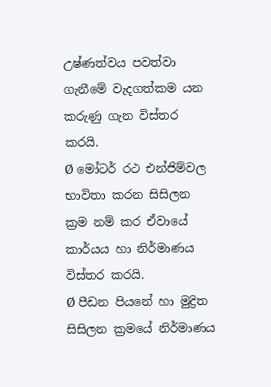උෂ්ණත්වය පවත්වා ගැනීමේ වැදගත්කම යන කරුණු ගැන විස්තර කරයි.
Ø මෝටර් රථ එන්ජිම්වල භාවිතා කරන සිසිලන ක්‍රම නම් කර ඒවායේ කාර්යය හා නිර්මාණය විස්තර කරයි.
Ø පීඩන පියනේ හා මුද්‍රිත සිසිලන ක්‍රමයේ නිර්මාණය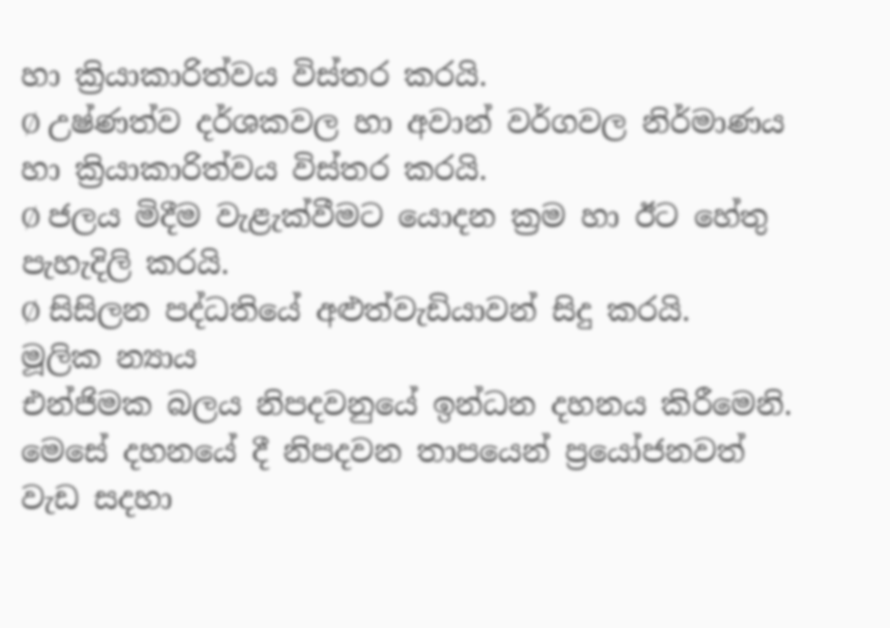හා ක්‍රියාකාරිත්වය විස්තර කරයි.
Ø උෂ්ණත්ව දර්ශකවල හා අවාන් වර්ගවල නිර්මාණය හා ක්‍රියාකාරිත්වය විස්තර කරයි.
Ø ජලය මිදීම වැළැක්වීමට යොදන ක්‍රම හා ඊට හේතු පැහැදිලි කරයි.
Ø සිසිලන පද්ධතියේ අළුත්වැඩියාවන් සිදු කරයි.
මූලික න්‍යාය
එන්ජිමක බලය නිපදවනුයේ ඉන්ධන දහනය කිරීමෙනි. මෙසේ දහනයේ දී නිපදවන තාපයෙන් ප්‍රයෝජනවත් වැඩ සදහා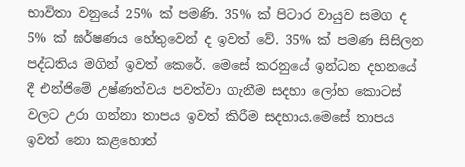භාවිතා වනුයේ 25% ක් පමණි. 35% ක් පිටාර වායුව සමග ද 5% ක් ඝර්ෂණය හේතුවෙන් ද ඉවත් වේ. 35% ක් පමණ සිසිලන පද්ධතිය මගින් ඉවත් කෙරේ. මෙසේ කරනුයේ ඉන්ධන දහනයේ දී එන්ජිමේ උෂ්ණත්වය පවත්වා ගැනීම සදහා ලෝහ කොටස් වලට උරා ගන්නා තාපය ඉවත් කිරීම සදහාය.මෙසේ තාපය ඉවත් නො කළහොත්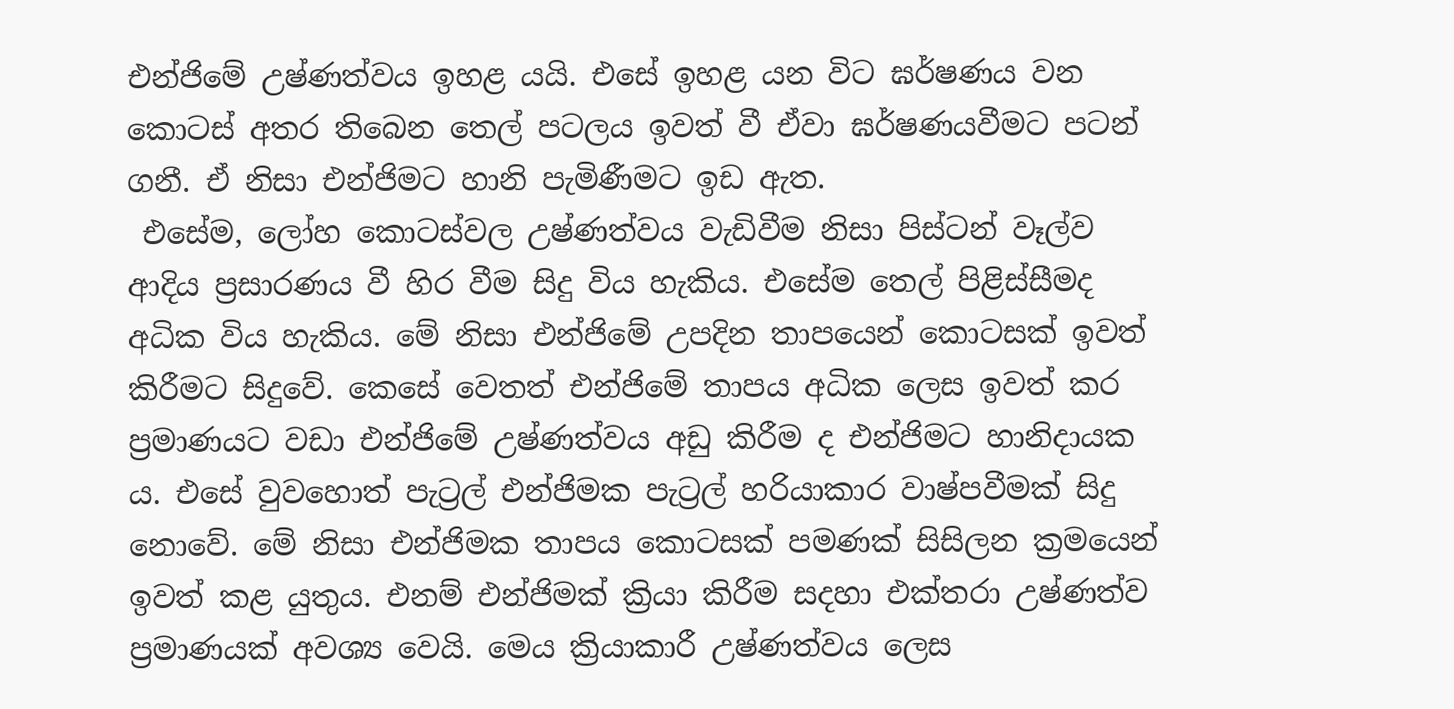එන්ජිමේ උෂ්ණත්වය ඉහළ යයි. එසේ ඉහළ යන විට ඝර්ෂණය වන කොටස් අතර තිබෙන තෙල් පටලය ඉවත් වී ඒවා ඝර්ෂණයවීමට පටන් ගනී. ඒ නිසා එන්ජිමට හානි පැමිණීමට ඉඩ ඇත.
 එසේම, ලෝහ කොටස්වල උෂ්ණත්වය වැඩිවීම නිසා පිස්ටන් වෑල්ව ආදිය ප්‍රසාරණය වී හිර වීම සිදු විය හැකිය. එසේම තෙල් පිළිස්සීමද අධික විය හැකිය. මේ නිසා එන්ජිමේ උපදින තාපයෙන් කොටසක් ඉවත් කිරීමට සිදුවේ. කෙසේ වෙතත් එන්ජිමේ තාපය අධික ලෙස ඉවත් කර ප්‍රමාණයට වඩා එන්ජිමේ උෂ්ණත්වය අඩු කිරීම ද එන්ජිමට හානිදායක ය. එසේ වුවහොත් පැට්‍රල් එන්ජිමක පැට්‍රල් හරියාකාර වාෂ්පවීමක් සිදු නොවේ. මේ නිසා එන්ජිමක තාපය කොටසක් පමණක් සිසිලන ක්‍රමයෙන් ඉවත් කළ යුතුය. එනම් එන්ජිමක් ක්‍රියා කිරීම සදහා එක්තරා උෂ්ණත්ව ප්‍රමාණයක් අවශ්‍ය වෙයි. මෙය ක්‍රියාකාරී උෂ්ණත්වය ලෙස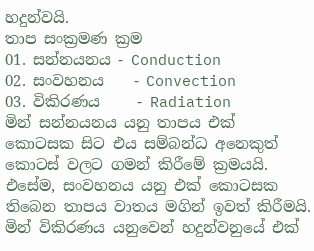හදුන්වයි.
තාප සංක්‍රමණ ක්‍රම
01. සන්නයනය - Conduction
02. සංවහනය    - Convection
03. විකිරණය     - Radiation
මින් සන්නයනය යනු තාපය එක් කොටසක සිට එය සම්බන්ධ අනෙකුත් කොටස් වලට ගමන් කිරීමේ ක්‍රමයයි. එසේම, සංවහනය යනු එක් කොටසක තිබෙන තාපය වාතය මගින් ඉවත් කිරීමයි. මින් විකිරණය යනුවෙන් හදුන්වනුයේ එක්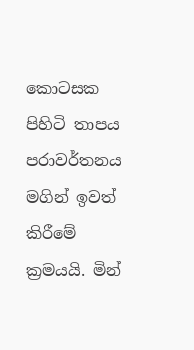කොටසක පිහිටි තාපය පරාවර්තනය මගින් ඉවත් කිරීමේ ක්‍රමයයි. මින්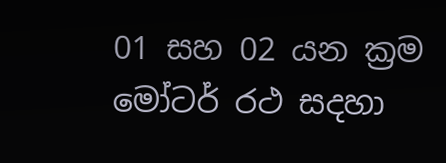01 සහ 02 යන ක්‍රම මෝටර් රථ සදහා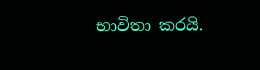භාවිතා කරයි.